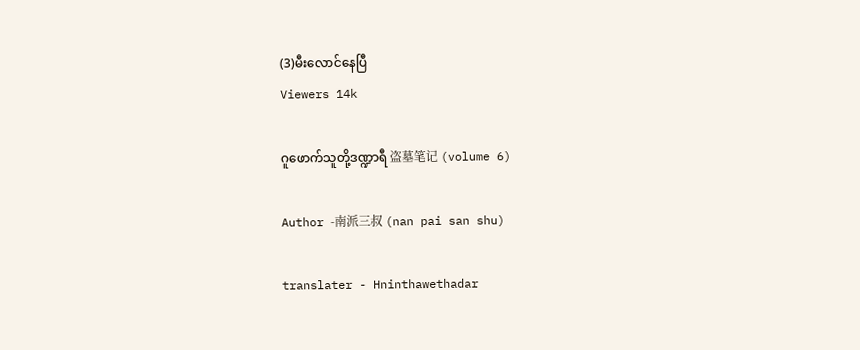(3)မီးလောင်နေပြီ
Viewers 14k

ဂူဖောက်သူတို့ဒဏ္ဍာရီ 盗墓笔记 (volume 6)

Author -南派三叔 (nan pai san shu)

translater - Hninthawethadar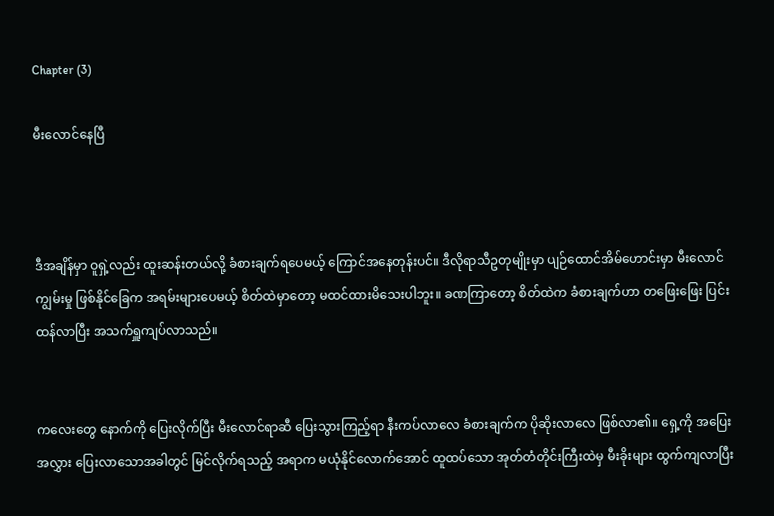Chapter (3)

မီးလောင်နေပြီ



ဒီအချိန်မှာ ဝူရှဲ့လည်း ထူးဆန်းတယ်လို့ ခံစားချက်ရပေမယ့် ကြောင်အနေတုန်းပင်။ ဒီလိုရာသီဥတုမျိုးမှာ ပျဉ်ထောင်အိမ်ဟောင်းမှာ မီးလောင်ကျွမ်းမှု ဖြစ်နိုင်ခြေက အရမ်းများပေမယ့် စိတ်ထဲမှာတော့ မထင်ထားမိသေးပါဘူး။ ခဏကြာတော့ စိတ်ထဲက ခံစားချက်ဟာ တဖြေးဖြေး ပြင်းထန်လာပြီး အသက်ရှူကျပ်လာသည်။


ကလေးတွေ နောက်ကို ပြေးလိုက်ပြီး မီးလောင်ရာဆီ ပြေးသွားကြည့်ရာ နီးကပ်လာလေ ခံစားချက်က ပိုဆိုးလာလေ ဖြစ်လာ၏။ ရှေ့ကို အပြေးအလွှား ပြေးလာသောအခါတွင် မြင်လိုက်ရသည့် အရာက မယုံနိုင်လောက်အောင် ထူထပ်သော အုတ်တံတိုင်းကြီးထဲမှ မီးခိုးများ ထွက်ကျလာပြီး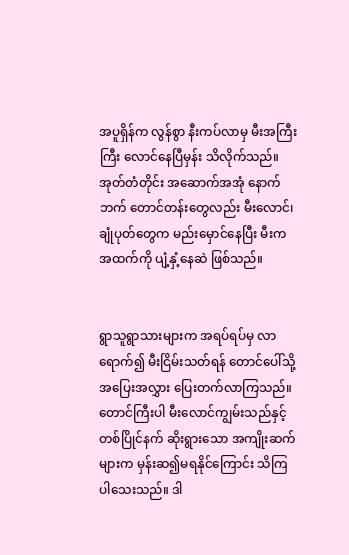အပူရှိန်က လွန်စွာ နီးကပ်လာမှ မီးအကြီးကြီး လောင်နေပြီမှန်း သိလိုက်သည်။ အုတ်တံတိုင်း အဆောက်အအုံ နောက်ဘက် တောင်တန်းတွေလည်း မီးလောင်၊ ချုံပုတ်တွေက မည်းမှောင်နေပြီး မီးက အထက်ကို ပျံ့နှံ့နေဆဲ ဖြစ်သည်။


ရွာသူရွာသားများက အရပ်ရပ်မှ လာရောက်၍ မီးငြိမ်းသတ်ရန် တောင်ပေါ်သို့ အပြေးအလွှား ပြေးတက်လာကြသည်။ တောင်ကြီးပါ မီးလောင်ကျွမ်းသည်နှင့် တစ်ပြိုင်နက် ဆိုးရွားသော အကျိုးဆက်များက မှန်းဆ၍မရနိုင်ကြောင်း သိကြပါသေးသည်။ ဒါ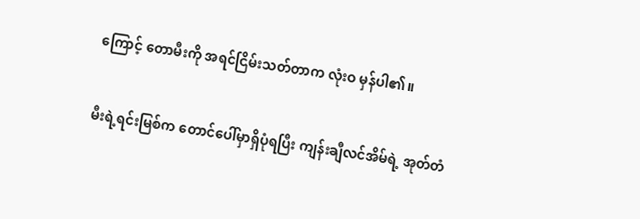ကြောင့် တောမီးကို အရင်ငြိမ်းသတ်တာက လုံးဝ မှန်ပါ၏။


မီးရဲ့ရင်းမြစ်က တောင်ပေါ်မှာရှိပုံရပြီး ကျန်းချီလင်အိမ်ရဲ့ အုတ်တံ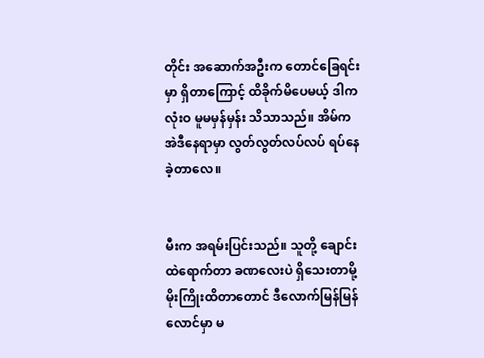တိုင်း အဆောက်အဦးက တောင်ခြေရင်းမှာ ရှိတာကြောင့် ထိခိုက်မိပေမယ့် ဒါက လုံးဝ မူမမှန်မှန်း သိသာသည်။ အိမ်က အဲဒီနေရာမှာ လွတ်လွတ်လပ်လပ် ရပ်နေခဲ့တာလေ။


မီးက အရမ်းပြင်းသည်။ သူတို့ ချောင်းထဲရောက်တာ ခဏလေးပဲ ရှိသေးတာမို့ မိုးကြိုးထိတာတောင် ဒီလောက်မြန်မြန် လောင်မှာ မ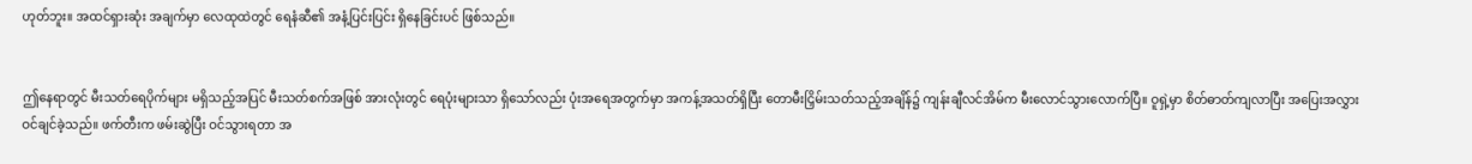ဟုတ်ဘူး။ အထင်ရှားဆုံး အချက်မှာ လေထုထဲတွင် ရေနံဆီ၏ အနံ့ပြင်းပြင်း ရှိနေခြင်းပင် ဖြစ်သည်။


ဤနေရာတွင် မီးသတ်ရေပိုက်များ မရှိသည့်အပြင် မီးသတ်စက်အဖြစ် အားလုံးတွင် ရေပုံးများသာ ရှိသော်လည်း ပုံးအရေအတွက်မှာ အကန့်အသတ်ရှိပြီး တောမီးငြှိမ်းသတ်သည့်အချိန်၌ ကျန်းချီလင်အိမ်က မီးလောင်သွားလောက်ပြီ။ ဝူရှဲ့မှာ စိတ်ဓာတ်ကျလာပြီး အပြေးအလွှား ဝင်ချင်ခဲ့သည်။ ဖက်တီးက ဖမ်းဆွဲပြီး ဝင်သွားရတာ အ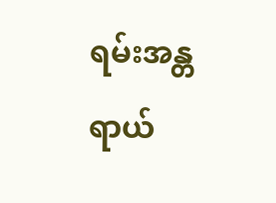ရမ်းအန္တရာယ်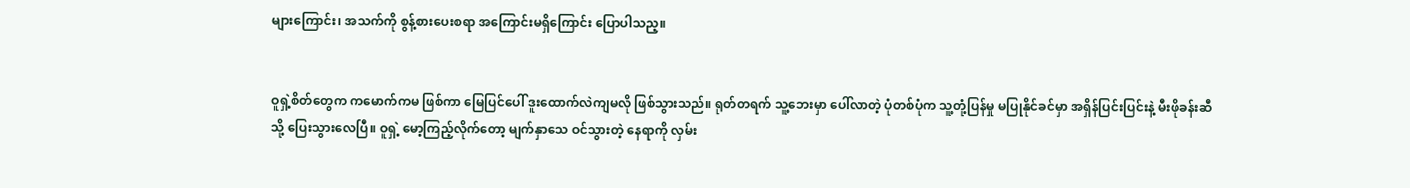များကြောင်း၊ အသက်ကို စွန့်စားပေးစရာ အကြောင်းမရှိကြောင်း ပြောပါသည့။


ဝူရှဲ့စိတ်တွေက ကမောက်ကမ ဖြစ်ကာ မြေပြင်ပေါ် ဒူးထောက်လဲကျမလို ဖြစ်သွားသည်။ ရုတ်တရက် သူ့ဘေးမှာ ပေါ်လာတဲ့ ပုံတစ်ပုံက သူ့တုံ့ပြန်မှု မပြုနိုင်ခင်မှာ အရှိန်ပြင်းပြင်းနဲ့ မီးဖိုခန်းဆီသို့ ပြေးသွားလေပြီ။ ဝူရှဲ့ မော့ကြည့်လိုက်တော့ မျက်နှာသေ ဝင်သွားတဲ့ နေရာကို လှမ်း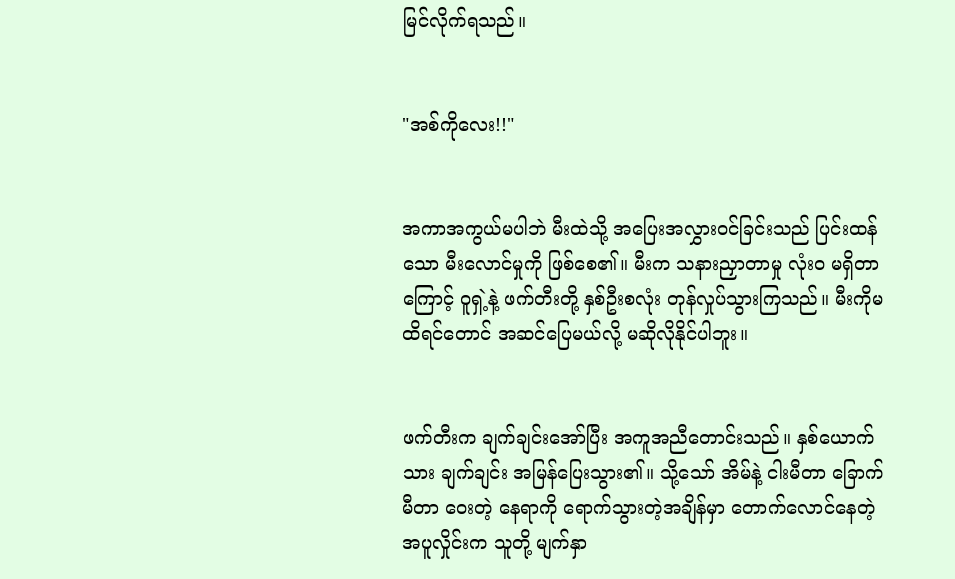မြင်လိုက်ရသည်။


"အစ်ကိုလေး!!"


အကာအကွယ်မပါဘဲ မီးထဲသို့ အပြေးအလွှားဝင်ခြင်းသည် ပြင်းထန်သော မီးလောင်မှုကို ဖြစ်စေ၏။ မီးက သနားညှာတာမှု လုံးဝ မရှိတာကြောင့် ဝူရှဲ့နဲ့ ဖက်တီးတို့ နှစ်ဦးစလုံး တုန်လှုပ်သွားကြသည်။ မီးကိုမထိရင်တောင် အဆင်ပြေမယ်လို့ မဆိုလိုနိုင်ပါဘူး။


ဖက်တီးက ချက်ချင်းအော်ပြီး အကူအညီတောင်းသည်။ နှစ်ယောက်သား ချက်ချင်း အမြန်ပြေးသွား၏။ သို့သော် အိမ်နဲ့ ငါးမီတာ ခြောက်မီတာ ဝေးတဲ့ နေရာကို ရောက်သွားတဲ့အချိန်မှာ တောက်လောင်နေတဲ့ အပူလှိုင်းက သူတို့ မျက်နှာ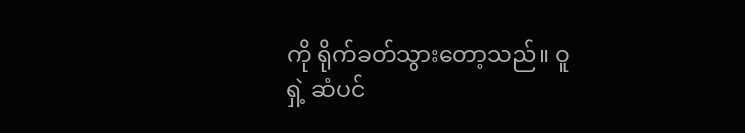ကို ရိုက်ခတ်သွားတော့သည်။ ဝူရှဲ့ ဆံပင်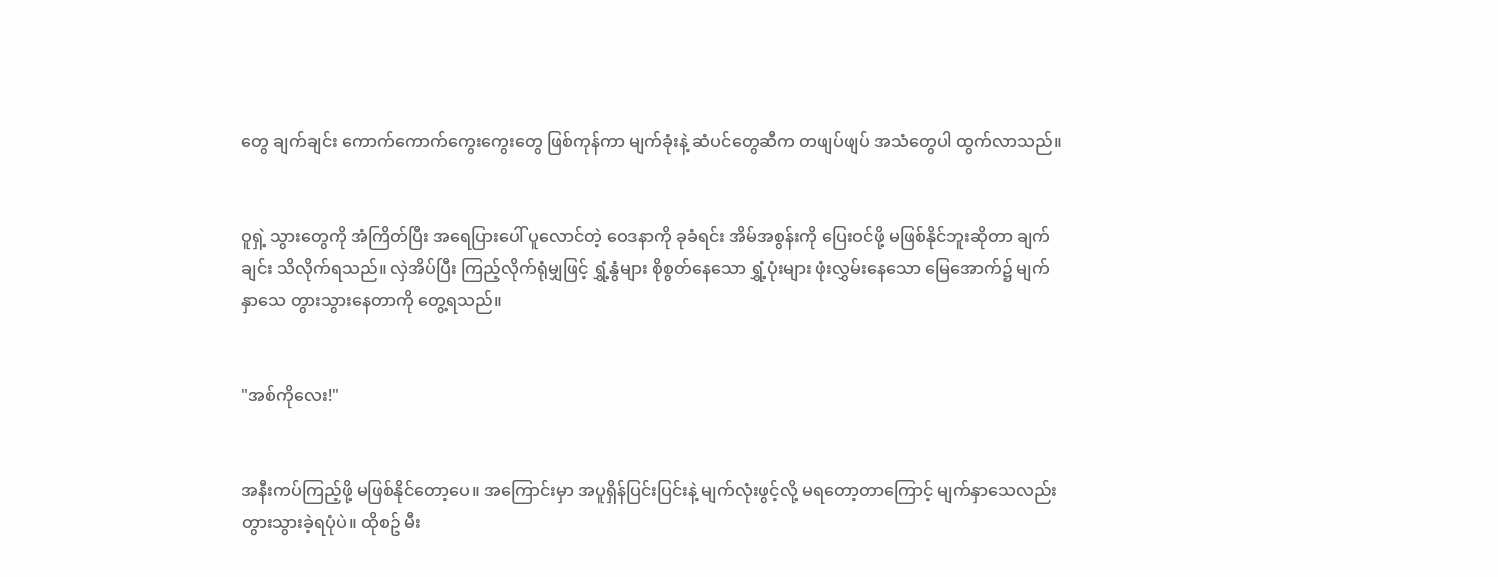တွေ ချက်ချင်း ကောက်ကောက်ကွေးကွေးတွေ ဖြစ်ကုန်ကာ မျက်ခုံးနဲ့ ဆံပင်တွေဆီက တဖျပ်ဖျပ် အသံတွေပါ ထွက်လာသည်။


ဝူရှဲ့ သွားတွေကို အံကြိတ်ပြီး အရေပြားပေါ် ပူလောင်တဲ့ ဝေဒနာကို ခုခံရင်း အိမ်အစွန်းကို ပြေးဝင်ဖို့ မဖြစ်နိုင်ဘူးဆိုတာ ချက်ချင်း သိလိုက်ရသည်။ လှဲအိပ်ပြီး ကြည့်လိုက်ရုံမျှဖြင့် ရွှံ့နွံများ စိုစွတ်နေသော ရွှံ့ပုံးများ ဖုံးလွှမ်းနေသော မြေအောက်၌ မျက်နှာသေ တွားသွားနေတာကို တွေ့ရသည်။


"အစ်ကိုလေး!"


အနီးကပ်ကြည့်ဖို့ မဖြစ်နိုင်တော့ပေ။ အကြောင်းမှာ အပူရှိန်ပြင်းပြင်းနဲ့ မျက်လုံးဖွင့်လို့ မရတော့တာကြောင့် မျက်နှာသေလည်း တွားသွားခဲ့ရပုံပဲ။ ထိုစဥ် မီး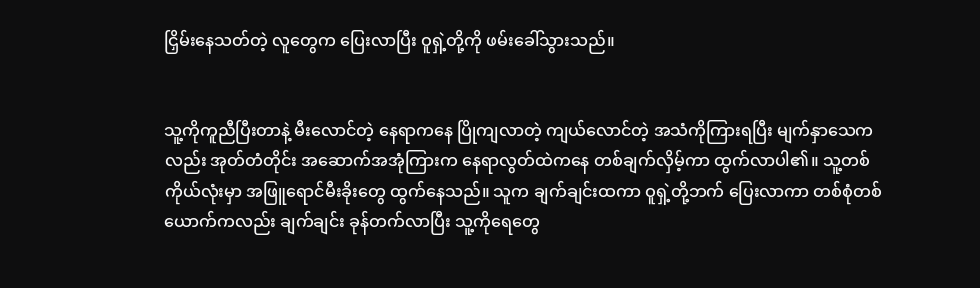ငြှိမ်းနေသတ်တဲ့ လူတွေက ပြေးလာပြီး ဝူရှဲ့တို့ကို ဖမ်းခေါ်သွားသည်။


သူ့ကိုကူညီပြီးတာနဲ့ မီးလောင်တဲ့ နေရာကနေ ပြိုကျလာတဲ့ ကျယ်လောင်တဲ့ အသံကိုကြားရပြီး မျက်နှာသေကလည်း အုတ်တံတိုင်း အဆောက်အအုံကြားက နေရာလွတ်ထဲကနေ တစ်ချက်လှိမ့်ကာ ထွက်လာပါ၏။ သူ့တစ်ကိုယ်လုံးမှာ အဖြူရောင်မီးခိုးတွေ ထွက်နေသည်။ သူက ချက်ချင်းထကာ ဝူရှဲ့တို့ဘက် ပြေးလာကာ တစ်စုံတစ်ယောက်ကလည်း ချက်ချင်း ခုန်တက်လာပြီး သူ့ကိုရေတွေ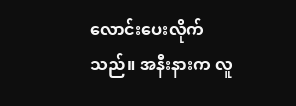လောင်းပေးလိုက်သည်။ အနီးနားက လူ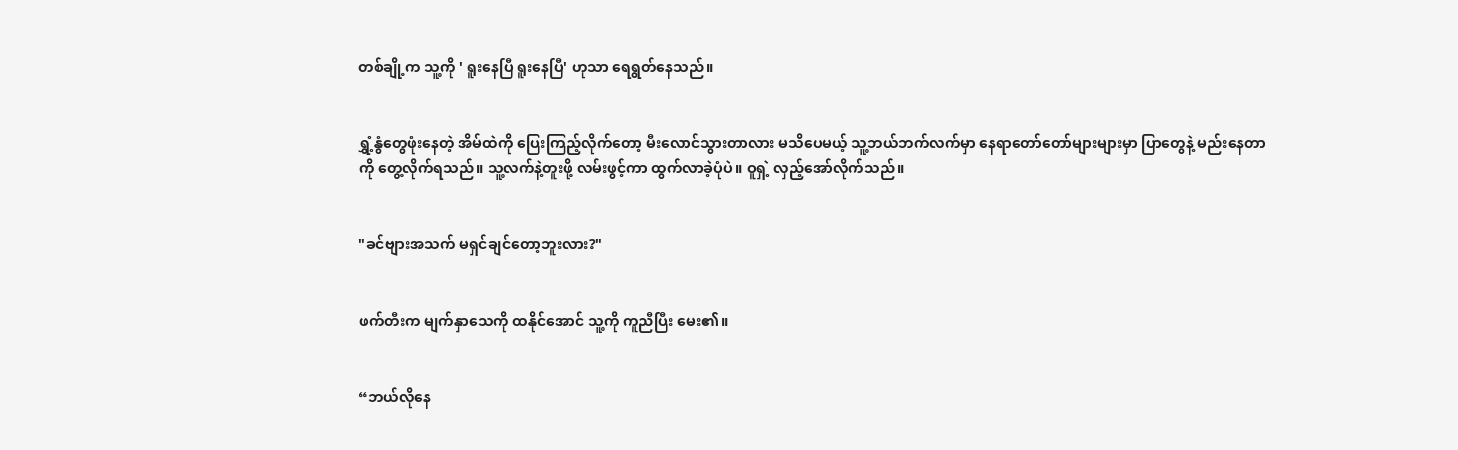တစ်ချို့က သူ့ကို ' ရူးနေပြီ ရူးနေပြီ' ဟုသာ ရေရွတ်နေသည်။


ရွှံ့နွံတွေဖုံးနေတဲ့ အိမ်ထဲကို ပြေးကြည့်လိုက်တော့ မီးလောင်သွားတာလား မသိပေမယ့် သူ့ဘယ်ဘက်လက်မှာ နေရာတော်တော်များများမှာ ပြာတွေနဲ့ မည်းနေတာကို တွေ့လိုက်ရသည်။ သူ့လက်နဲ့တူးဖို့ လမ်းဖွင့်ကာ ထွက်လာခဲ့ပုံပဲ။ ဝူရှဲ့ လှည့်အော်လိုက်သည်။


"ခင်ဗျားအသက် မရှင်ချင်တော့ဘူးလား?"


ဖက်တီးက မျက်နှာသေကို ထနိုင်အောင် သူ့ကို ကူညီပြီး မေး၏။


“ဘယ်လိုနေ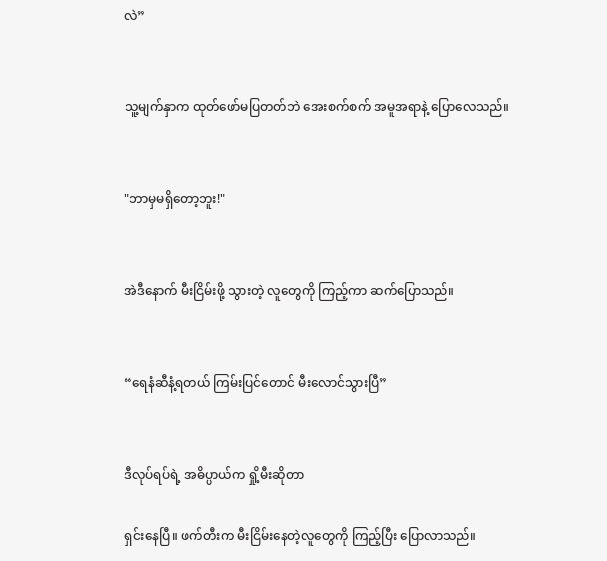လဲ”


သူ့မျက်နှာက ထုတ်ဖော်မပြတတ်ဘဲ အေးစက်စက် အမူအရာနဲ့ ပြောလေသည်။


"ဘာမှမရှိတော့ဘူး!"


အဲဒီနောက် မီးငြိမ်းဖို့ သွားတဲ့ လူတွေကို ကြည့်ကာ ဆက်ပြောသည်။


“ရေနံဆီနံ့ရတယ် ကြမ်းပြင်တောင် မီးလောင်သွားပြီ”


ဒီလုပ်ရပ်ရဲ့ အဓိပ္ပာယ်က ရှို့မီးဆိုတာ

ရှင်းနေပြီ။ ဖက်တီးက မီးငြိမ်းနေတဲ့လူတွေကို ကြည့်ပြီး ပြောလာသည်။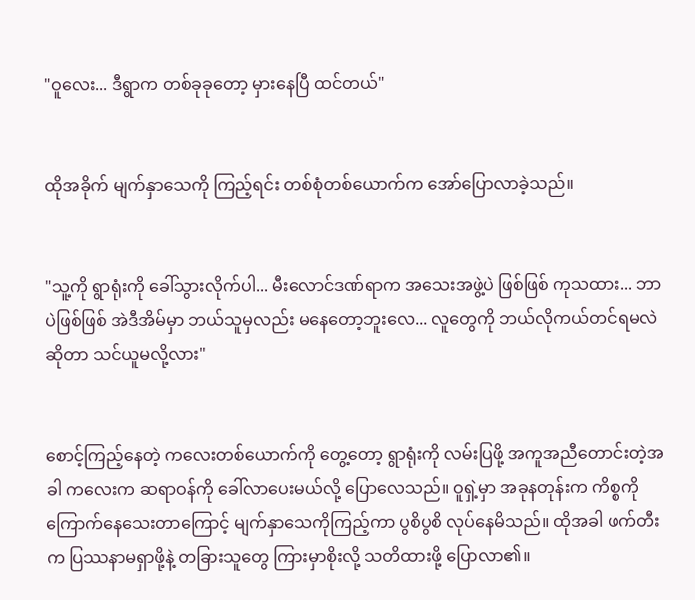"ဝူလေး... ဒီရွာက တစ်ခုခုတော့ မှားနေပြီ ထင်တယ်"


ထိုအခိုက် မျက်နှာသေကို ကြည့်ရင်း တစ်စုံတစ်ယောက်က အော်ပြောလာခဲ့သည်။


"သူ့ကို ရွာရုံးကို ခေါ်သွားလိုက်ပါ... မီးလောင်ဒဏ်ရာက အသေးအဖွဲ့ပဲ ဖြစ်ဖြစ် ကုသထား... ဘာပဲဖြစ်ဖြစ် အဲဒီအိမ်မှာ ဘယ်သူမှလည်း မနေတော့ဘူးလေ... လူတွေကို ဘယ်လိုကယ်တင်ရမလဲဆိုတာ သင်ယူမလို့လား"


စောင့်ကြည့်နေတဲ့ ကလေးတစ်ယောက်ကို တွေ့တော့ ရွာရုံးကို လမ်းပြဖို့ အကူအညီတောင်းတဲ့အခါ ကလေးက ဆရာဝန်ကို ခေါ်လာပေးမယ်လို့ ပြောလေသည်။ ဝူရှဲ့မှာ အခုနတုန်းက ကိစ္စကို ကြောက်နေသေးတာကြောင့် မျက်နှာသေကိုကြည့်ကာ ပွစိပွစိ လုပ်နေမိသည်။ ထိုအခါ ဖက်တီးက ပြဿနာမရှာဖို့နဲ့ တခြားသူတွေ ကြားမှာစိုးလို့ သတိထားဖို့ ပြောလာ၏။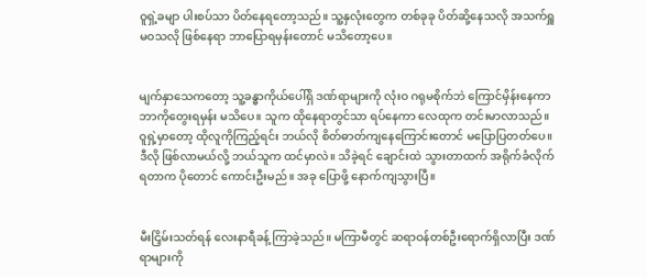ဝူရှဲ့ခမျာ ပါးစပ်သာ ပိတ်နေရတော့သည်။ သူ့နှလုံးတွေက တစ်ခုခု ပိတ်ဆို့နေသလို အသက်ရှူမဝသလို ဖြစ်နေရာ ဘာပြောရမှန်းတောင် မသိတော့ပေ။


မျက်နှာသေကတော့ သူ့ခန္ဓာကိုယ်ပေါ်ရှိ ဒဏ်ရာများကို လုံးဝ ဂရုမစိုက်ဘဲ ကြောင်မှိန်းနေကာ ဘာကိုတွေးရမှန်း မသိပေ။ သူက ထိုနေရာတွင်သာ ရပ်နေကာ လေထုက တင်းမာလာသည်။ ဝူရှဲ့မှာတော့ ထိုလူကိုကြည့်ရင်း ဘယ်လို စိတ်ဓာတ်ကျနေကြောင်းတောင် မပြောပြတတ်ပေ။ ဒီလို ဖြစ်လာမယ်လို့ ဘယ်သူက ထင်မှာလဲ။ သိခဲ့ရင် ချောင်းထဲ သွားတာထက် အရိုက်ခံလိုက်ရတာက ပိုတောင် ကောင်းဦးမည်။ အခု ပြောဖို့ နောက်ကျသွားပြီ။


မီးငြှိမ်းသတ်ရန် လေးနာရီခန့် ကြာခဲ့သည်။ မကြာမီတွင် ဆရာဝန်တစ်ဦးရောက်ရှိလာပြီး ဒဏ်ရာများကို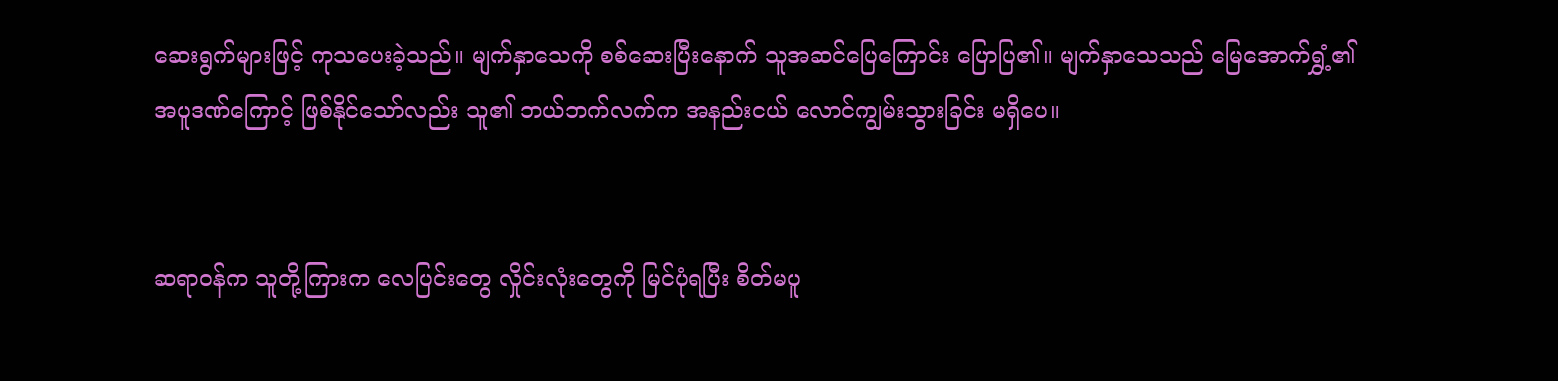ဆေးရွက်များဖြင့် ကုသပေးခဲ့သည်။ မျက်နှာသေကို စစ်ဆေးပြီးနောက် သူအဆင်ပြေကြောင်း ပြောပြ၏။ မျက်နှာသေသည် မြေအောက်ရွှံ့၏ အပူဒဏ်ကြောင့် ဖြစ်နိုင်သော်လည်း သူ၏ ဘယ်ဘက်လက်က အနည်းငယ် လောင်ကျွမ်းသွားခြင်း မရှိပေ။


ဆရာဝန်က သူတို့ကြားက လေပြင်းတွေ လှိုင်းလုံးတွေကို မြင်ပုံရပြီး စိတ်မပူ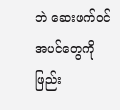ဘဲ ဆေးဖက်ဝင်အပင်တွေကို ဖြည်း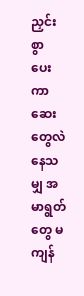ညှင်းစွာ ပေးကာ ဆေးတွေလဲနေသမျှ အမာရွတ်တွေ မကျန်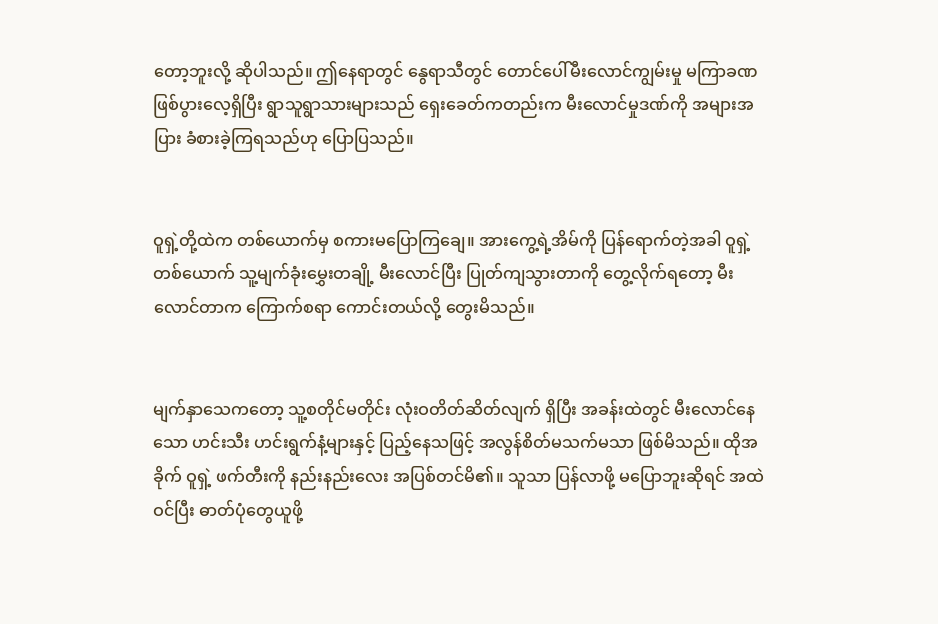တော့ဘူးလို့ ဆိုပါသည်။ ဤနေရာတွင် နွေရာသီတွင် တောင်ပေါ်မီးလောင်ကျွမ်းမှု မကြာခဏ ဖြစ်ပွားလေ့ရှိပြီး ရွာသူရွာသားများသည် ရှေးခေတ်ကတည်းက မီးလောင်မှုဒဏ်ကို အများအပြား ခံစားခဲ့ကြရသည်ဟု ပြောပြသည်။


ဝူရှဲ့တို့ထဲက တစ်ယောက်မှ စကားမပြောကြချေ။ အားကွေ့ရဲ့အိမ်ကို ပြန်ရောက်တဲ့အခါ ဝူရှဲ့တစ်ယောက် သူ့မျက်ခုံးမွှေးတချို့ မီးလောင်ပြီး ပြုတ်ကျသွားတာကို တွေ့လိုက်ရတော့ မီးလောင်တာက ကြောက်စရာ ကောင်းတယ်လို့ တွေးမိသည်။


မျက်နှာသေကတော့ သူ့စတိုင်မတိုင်း လုံးဝတိတ်ဆိတ်လျက် ရှိပြီး အခန်းထဲတွင် မီးလောင်နေသော ဟင်းသီး ဟင်းရွက်နံ့များနှင့် ပြည့်နေသဖြင့် အလွန်စိတ်မသက်မသာ ဖြစ်မိသည်။ ထိုအခိုက် ဝူရှဲ့ ဖက်တီးကို နည်းနည်းလေး အပြစ်တင်မိ၏။ သူသာ ပြန်လာဖို့ မပြောဘူးဆိုရင် အထဲဝင်ပြီး ဓာတ်ပုံတွေယူဖို့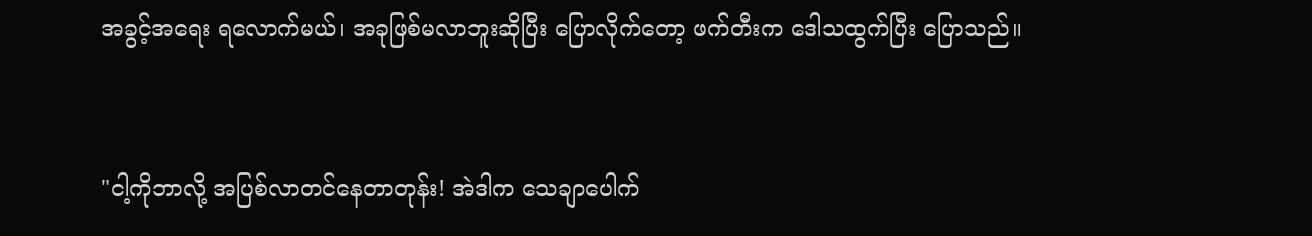အခွင့်အရေး ရလောက်မယ်၊ အခုဖြစ်မလာဘူးဆိုပြီး ပြောလိုက်တော့ ဖက်တီးက ဒေါသထွက်ပြီး ပြောသည်။


"ငါ့ကိုဘာလို့ အပြစ်လာတင်နေတာတုန်း! အဲဒါက သေချာပေါက်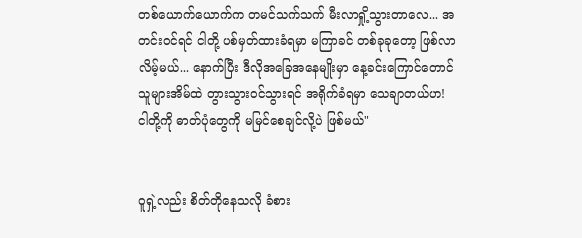တစ်ယောက်ယောက်က တမင်သက်သက် မီးလာရှို့သွားတာလေ... အတင်းဝင်ရင် ငါတို့ ပစ်မှတ်ထားခံရမှာ မကြာခင် တစ်ခုခုတော့ ဖြစ်လာလိမ့်မယ်... နောက်ပြီး ဒီလိုအခြေအနေမျိုးမှာ နေ့ခင်းကြောင်တောင် သူများအိမ်ထဲ တွားသွားဝင်သွားရင် အရိုက်ခံရမှာ သေချာတယ်ဟ! ငါတို့ကို ဓာတ်ပုံတွေကို မမြင်စေချင်လို့ပဲ ဖြစ်မယ်"


ဝူရှဲ့လည်း စိတ်တိုနေသလို ခံစား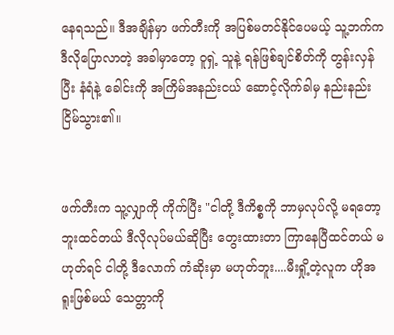နေရသည်။ ဒီအချိန်မှာ ဖက်တီးကို အပြစ်မတင်နိုင်ပေမယ့် သူ့ဘက်က ဒီလိုပြောလာတဲ့ အခါမှာတော့ ဝူရှဲ့ သူနဲ့ ရန်ဖြစ်ချင်စိတ်ကို တွန်းလှန်ပြီး နံရံနဲ့ ခေါင်းကို အကြိမ်အနည်းငယ် ဆောင့်လိုက်ခါမှ နည်းနည်း ငြိမ်သွား၏။


ဖက်တီးက သူ့လျှာကို ကိုက်ပြီး "ငါတို့ ဒီကိစ္စကို ဘာမှလုပ်လို့ မရတော့ဘူးထင်တယ် ဒီလိုလုပ်မယ်ဆိုပြီး တွေးထားတာ ကြာနေပြီထင်တယ် မဟုတ်ရင် ငါတို့ ဒီလောက် ကံဆိုးမှာ မဟုတ်ဘူး....မီးရှို့တဲ့လူက ဟိုအရူးဖြစ်မယ် သေတ္တာကို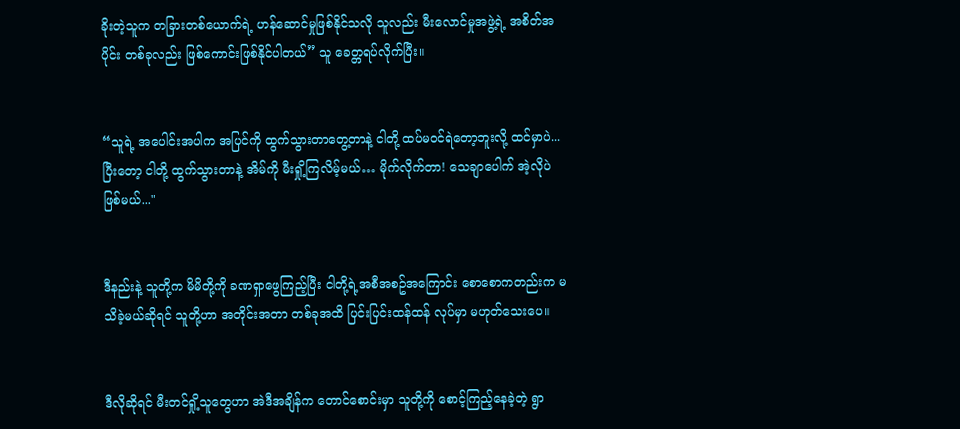ခိုးတဲ့သူက တခြားတစ်ယောက်ရဲ့ ဟန်ဆောင်မှုဖြစ်နိုင်သလို သူလည်း မီးလောင်မှုအဖွဲ့ရဲ့ အစိတ်အပိုင်း တစ်ခုလည်း ဖြစ်ကောင်းဖြစ်နိုင်ပါတယ်” သူ ခေတ္တရပ်လိုက်ပြီး။


“သူရဲ့ အပေါင်းအပါက အပြင်ကို ထွက်သွားတာတွေ့တာနဲ့ ငါတို့ ထပ်မဝင်ရဲတော့ဘူးလို့ ထင်မှာပဲ... ပြီးတော့ ငါတို့ ထွက်သွားတာနဲ့ အိမ်ကို မီးရှို့ကြလိမ့်မယ်… မိုက်လိုက်တာ! သေချာပေါက် အဲ့လိုပဲ ဖြစ်မယ်..."


ဒီနည်းနဲ့ သူတို့က မိမိတို့ကို ခဏရှာဖွေကြည့်ပြီး ငါတို့ရဲ့အစီအစဥ်အကြောင်း စောစောကတည်းက မသိခဲ့မယ်ဆိုရင် သူတို့ဟာ အတိုင်းအတာ တစ်ခုအထိ ပြင်းပြင်းထန်ထန် လုပ်မှာ မဟုတ်သေးပေ။


ဒီလိုဆိုရင် မီးတင်ရှို့သူတွေဟာ အဲဒီအချိန်က တောင်စောင်းမှာ သူတို့ကို စောင့်ကြည့်နေခဲ့တဲ့ ရွာ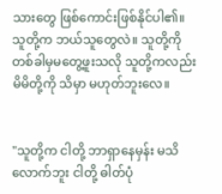သားတွေ ဖြစ်ကောင်းဖြစ်နိုင်ပါ၏။ သူတို့က ဘယ်သူတွေလဲ။ သူတို့ကို တစ်ခါမှမတွေ့ဖူးသလို သူတို့ကလည်း မိမိတို့ကို သိမှာ မဟုတ်ဘူးလေ။


"သူတို့က ငါတို့ ဘာရှာနေမှန်း မသိလောက်ဘူး ငါတို့ ဓါတ်ပုံ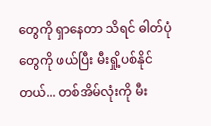တွေကို ရှာနေတာ သိရင် ဓါတ်ပုံတွေကို ဖယ်ပြီး မီးရှို့ပစ်နိုင်တယ်... တစ်အိမ်လုံးကို မီး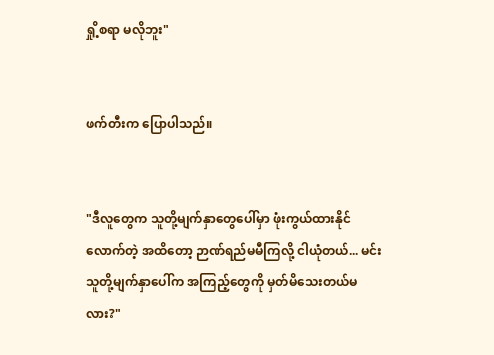ရှို့စရာ မလိုဘူး"


ဖက်တီးက ပြောပါသည်။


"ဒီလူတွေက သူတို့မျက်နှာတွေပေါ်မှာ ဖုံးကွယ်ထားနိုင်လောက်တဲ့ အထိတော့ ဉာဏ်ရည်မမီကြလို့ ငါယုံတယ်... မင်း သူတို့မျက်နှာပေါ်က အကြည့်တွေကို မှတ်မိသေးတယ်မလား?"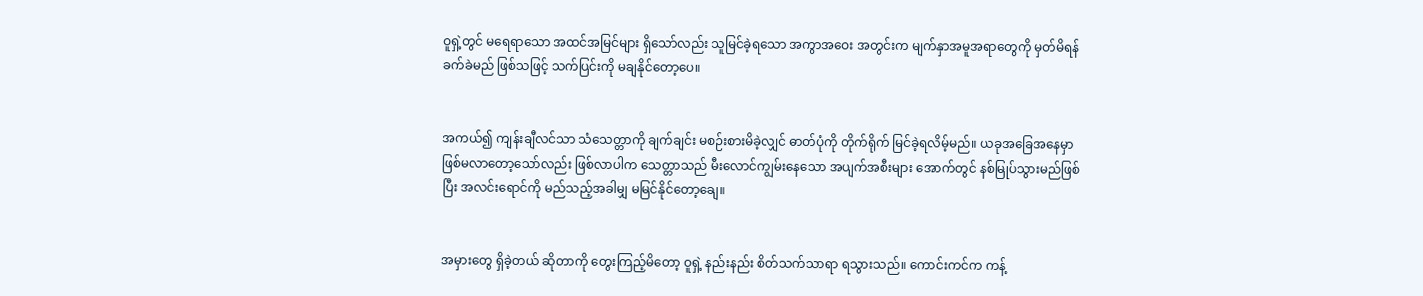ဝူရှဲ့တွင် မရေရာသော အထင်အမြင်များ ရှိသော်လည်း သူမြင်ခဲ့ရသော အကွာအဝေး အတွင်းက မျက်နှာအမူအရာတွေကို မှတ်မိရန် ခက်ခဲမည် ဖြစ်သဖြင့် သက်ပြင်းကို မချနိုင်တော့ပေ။


အကယ်၍ ကျန်းချီလင်သာ သံသေတ္တာကို ချက်ချင်း မစဉ်းစားမိခဲ့လျှင် ဓာတ်ပုံကို တိုက်ရိုက် မြင်ခဲ့ရလိမ့်မည်။ ယခုအခြေအနေမှာ ဖြစ်မလာတော့သော်လည်း ဖြစ်လာပါက သေတ္တာသည် မီးလောင်ကျွမ်းနေသော အပျက်အစီးများ အောက်တွင် နစ်မြုပ်သွားမည်ဖြစ်ပြီး အလင်းရောင်ကို မည်သည့်အခါမျှ မမြင်နိုင်တော့ချေ။


အမှားတွေ ရှိခဲ့တယ် ဆိုတာကို တွေးကြည့်မိတော့ ဝူရှဲ့ နည်းနည်း စိတ်သက်သာရာ ရသွားသည်။ ကောင်းကင်က ကန့်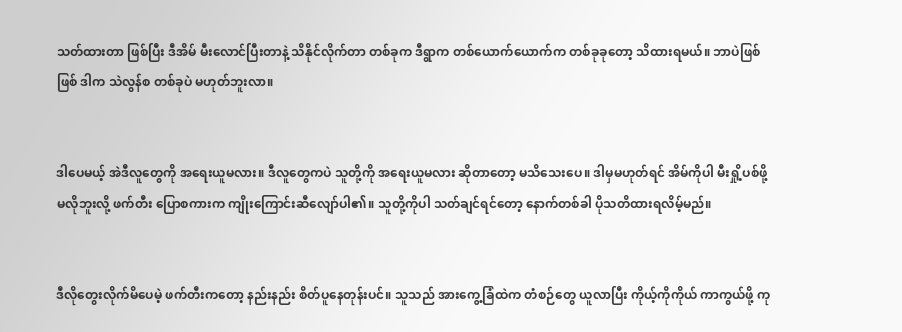သတ်ထားတာ ဖြစ်ပြီး ဒီအိမ် မီးလောင်ပြီးတာနဲ့ သိနိုင်လိုက်တာ တစ်ခုက ဒီရွာက တစ်ယောက်ယောက်က တစ်ခုခုတော့ သိထားရမယ်။ ဘာပဲဖြစ်ဖြစ် ဒါက သဲလွန်စ တစ်ခုပဲ မဟုတ်ဘူးလာ။


ဒါပေမယ့် အဲဒီလူတွေကို အရေးယူမလား။ ဒီလူတွေကပဲ သူတို့ကို အရေးယူမလား ဆိုတာတော့ မသိသေးပေ။ ဒါမှမဟုတ်ရင် အိမ်ကိုပါ မီးရှို့ပစ်ဖို့ မလိုဘူးလို့ ဖက်တီး ပြောစကားက ကျိုးကြောင်းဆီလျော်ပါ၏။ သူတို့ကိုပါ သတ်ချင်ရင်တော့ နောက်တစ်ခါ ပိုသတိထားရလိမ့်မည်။


ဒီလိုတွေးလိုက်မိပေမဲ့ ဖက်တီးကတော့ နည်းနည်း စိတ်ပူနေတုန်းပင်။ သူသည် အားကွေ့ခြံထဲက တံစဉ်တွေ ယူလာပြီး ကိုယ့်ကိုကိုယ် ကာကွယ်ဖို့ ကု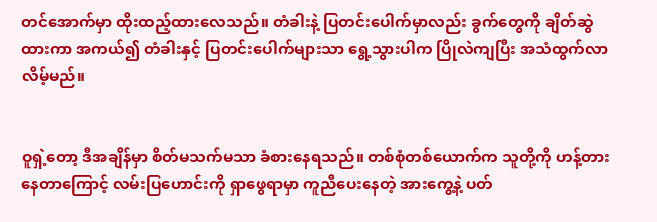တင်အောက်မှာ ထိုးထည့်ထားလေသည်။ တံခါးနဲ့ ပြတင်းပေါက်မှာလည်း ခွက်တွေကို ချိတ်ဆွဲထားကာ အကယ်၍ တံခါးနှင့် ပြတင်းပေါက်များသာ ရွေ့သွားပါက ပြိုလဲကျပြီး အသံထွက်လာလိမ့်မည်။


ဝူရှဲ့တော့ ဒီအချိန်မှာ စိတ်မသက်မသာ ခံစားနေရသည်။ တစ်စုံတစ်ယောက်က သူတို့ကို ဟန့်တားနေတာကြောင့် လမ်းပြဟောင်းကို ရှာဖွေရာမှာ ကူညီပေးနေတဲ့ အားကွေ့နဲ့ ပတ်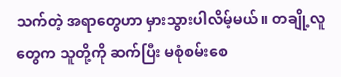သက်တဲ့ အရာတွေဟာ မှားသွားပါလိမ့်မယ်။ တချို့လူတွေက သူတို့ကို ဆက်ပြီး မစုံစမ်းစေ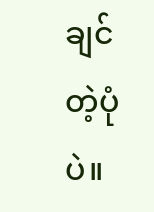ချင်တဲ့ပုံပဲ။